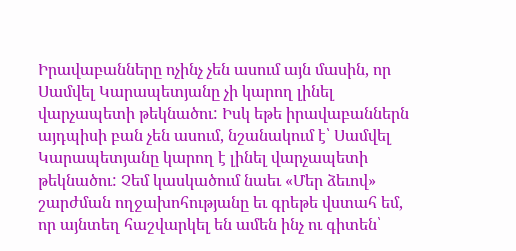Իրավաբանները ոչինչ չեն ասում այն մասին, որ Սամվել Կարապետյանը չի կարող լինել վարչապետի թեկնածու: Իսկ եթե իրավաբաններն այդպիսի բան չեն ասում, նշանակում է՝ Սամվել Կարապետյանը կարող է լինել վարչապետի թեկնածու: Չեմ կասկածում նաեւ «Մեր ձեւով» շարժման ողջախոհությանը եւ գրեթե վստահ եմ, որ այնտեղ հաշվարկել են ամեն ինչ ու գիտեն՝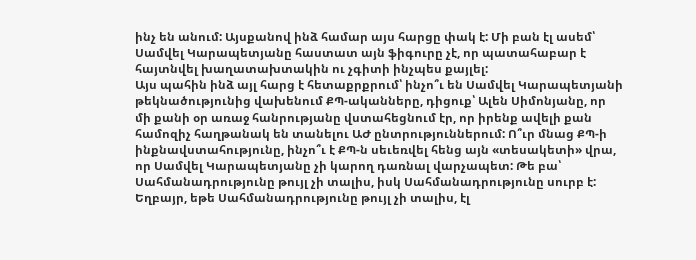ինչ են անում: Այսքանով ինձ համար այս հարցը փակ է: Մի բան էլ ասեմ՝ Սամվել Կարապետյանը հաստատ այն ֆիգուրը չէ, որ պատահաբար է հայտնվել խաղատախտակին ու չգիտի ինչպես քայլել:
Այս պահին ինձ այլ հարց է հետաքրքրում՝ ինչո՞ւ են Սամվել Կարապետյանի թեկնածությունից վախենում ՔՊ-ականները, դիցուք՝ Ալեն Սիմոնյանը, որ մի քանի օր առաջ հանրությանը վստահեցնում էր, որ իրենք ավելի քան համոզիչ հաղթանակ են տանելու ԱԺ ընտրություններում: Ո՞ւր մնաց ՔՊ-ի ինքնավստահությունը, ինչո՞ւ է ՔՊ-ն սեւեռվել հենց այն «տեսակետի» վրա, որ Սամվել Կարապետյանը չի կարող դառնալ վարչապետ: Թե բա՝ Սահմանադրությունը թույլ չի տալիս, իսկ Սահմանադրությունը սուրբ է: Եղբայր, եթե Սահմանադրությունը թույլ չի տալիս, էլ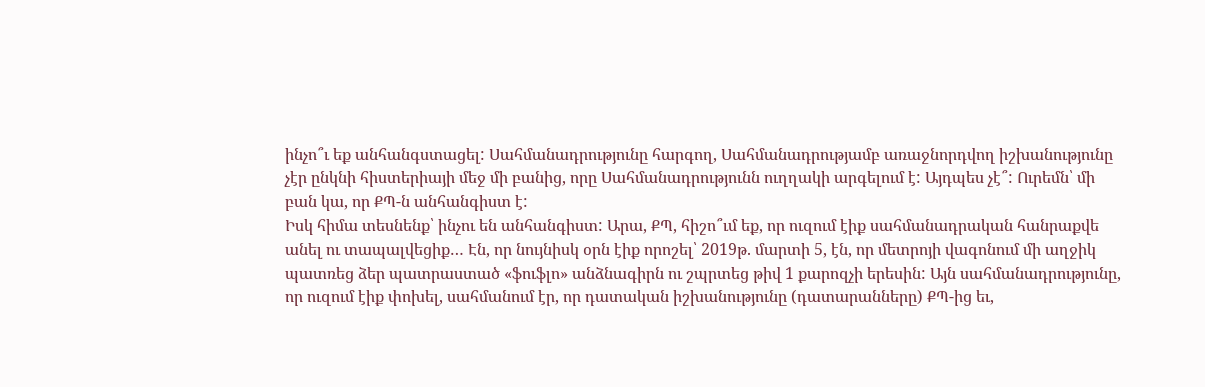ինչո՞ւ եք անհանգստացել: Սահմանադրությունը հարգող, Սահմանադրությամբ առաջնորդվող իշխանությունը չէր ընկնի հիստերիայի մեջ մի բանից, որը Սահմանադրությունն ուղղակի արգելում է: Այդպես չէ՞: Ուրեմն՝ մի բան կա, որ ՔՊ-ն անհանգիստ է:
Իսկ հիմա տեսնենք՝ ինչու են անհանգիստ: Արա, ՔՊ, հիշո՞ւմ եք, որ ուզում էիք սահմանադրական հանրաքվե անել ու տապալվեցիք… Էն, որ նույնիսկ օրն էիք որոշել՝ 2019թ. մարտի 5, էն, որ մետրոյի վագոնում մի աղջիկ պատռեց ձեր պատրաստած «ֆուֆլո» անձնագիրն ու շպրտեց թիվ 1 քարոզչի երեսին: Այն սահմանադրությունը, որ ուզում էիք փոխել, սահմանում էր, որ դատական իշխանությունը (դատարանները) ՔՊ-ից եւ,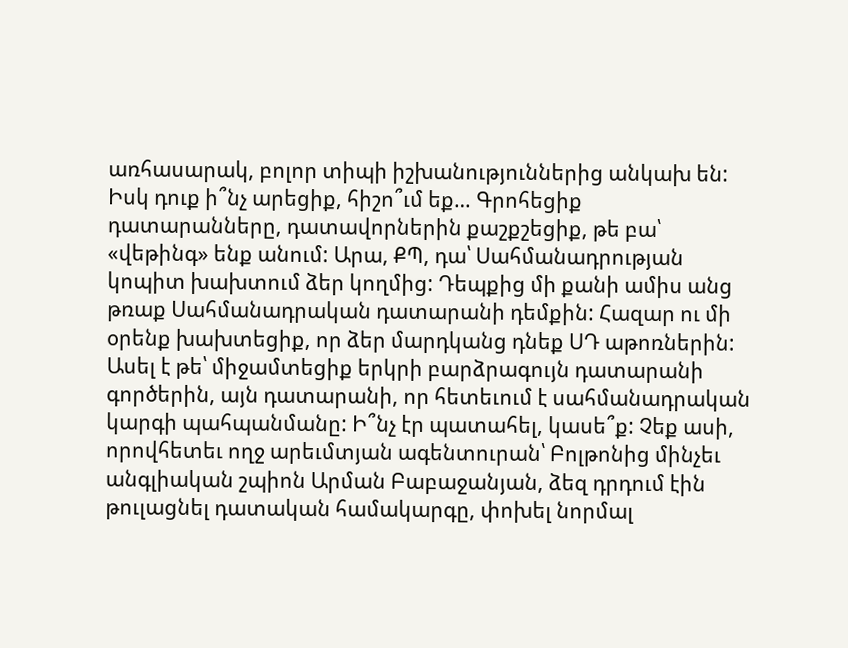առհասարակ, բոլոր տիպի իշխանություններից անկախ են: Իսկ դուք ի՞նչ արեցիք, հիշո՞ւմ եք… Գրոհեցիք դատարանները, դատավորներին քաշքշեցիք, թե բա՝ «վեթինգ» ենք անում: Արա, ՔՊ, դա՝ Սահմանադրության կոպիտ խախտում ձեր կողմից: Դեպքից մի քանի ամիս անց թռաք Սահմանադրական դատարանի դեմքին: Հազար ու մի օրենք խախտեցիք, որ ձեր մարդկանց դնեք ՍԴ աթոռներին: Ասել է թե՝ միջամտեցիք երկրի բարձրագույն դատարանի գործերին, այն դատարանի, որ հետեւում է սահմանադրական կարգի պահպանմանը: Ի՞նչ էր պատահել, կասե՞ք: Չեք ասի, որովհետեւ ողջ արեւմտյան ագենտուրան՝ Բոլթոնից մինչեւ անգլիական շպիոն Արման Բաբաջանյան, ձեզ դրդում էին թուլացնել դատական համակարգը, փոխել նորմալ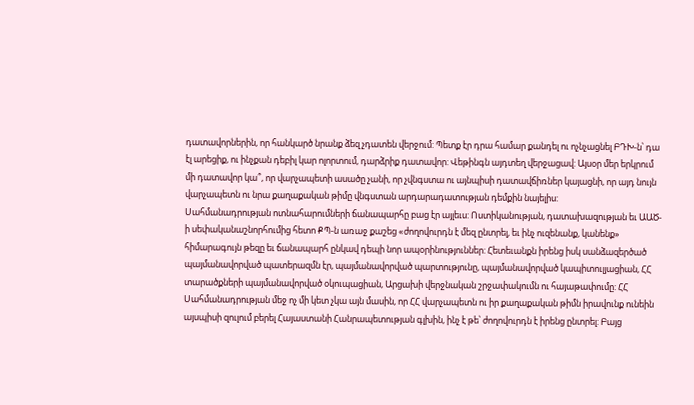դատավորներին, որ հանկարծ նրանք ձեզ չդատեն վերջում: Պետք էր դրա համար քանդել ու ոչնչացնել ԲԴԽ-ն՝ դա էլ արեցիք, ու ինչքան դեբիլ կար ոլորտում, դարձրիք դատավոր: Վեթինգն այդտեղ վերջացավ: Այսօր մեր երկրում մի դատավոր կա՞, որ վարչապետի ասածը չանի, որ չվնգստա ու այնպիսի դատավճիռներ կայացնի, որ այդ նույն վարչապետն ու նրա քաղաքական թիմը վնգստան արդարադատության դեմքին նայելիս:
Սահմանադրության ոտնահարումների ճանապարհը բաց էր այլեւս: Ոստիկանության, դատախազության եւ ԱԱԾ-ի սեփականաշնորհումից հետո ՔՊ-ն առաջ քաշեց «ժողովուրդն է մեզ ընտրել, եւ ինչ ուզենանք, կանենք» հիմարագույն թեզը եւ ճանապարհ ընկավ դեպի նոր ապօրինություններ: Հետեւանքն իրենց իսկ սանձազերծած պայմանավորված պատերազմն էր, պայմանավորված պարտությունը, պայմանավորված կապիտուլյացիան, ՀՀ տարածքների պայմանավորված օկուպացիան, Արցախի վերջնական շրջափակումն ու հայաթափումը: ՀՀ Սահմանադրության մեջ ոչ մի կետ չկա այն մասին, որ ՀՀ վարչապետն ու իր քաղաքական թիմն իրավունք ունեին այսպիսի զուլում բերել Հայաստանի Հանրապետության գլխին, ինչ է թե՝ ժողովուրդն է իրենց ընտրել: Բայց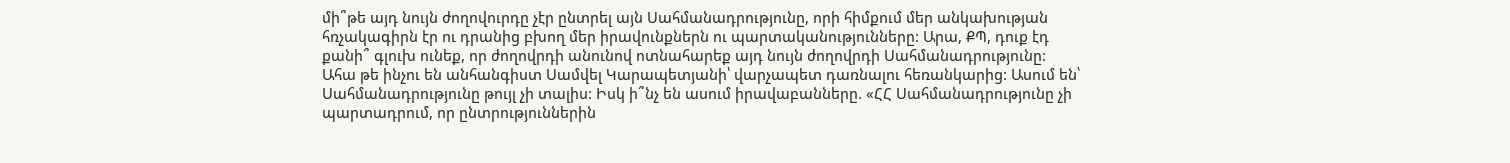մի՞թե այդ նույն ժողովուրդը չէր ընտրել այն Սահմանադրությունը, որի հիմքում մեր անկախության հռչակագիրն էր ու դրանից բխող մեր իրավունքներն ու պարտականությունները: Արա, ՔՊ, դուք էդ քանի՞ գլուխ ունեք, որ ժողովրդի անունով ոտնահարեք այդ նույն ժողովրդի Սահմանադրությունը:
Ահա թե ինչու են անհանգիստ Սամվել Կարապետյանի՝ վարչապետ դառնալու հեռանկարից: Ասում են՝ Սահմանադրությունը թույլ չի տալիս: Իսկ ի՞նչ են ասում իրավաբանները. «ՀՀ Սահմանադրությունը չի պարտադրում, որ ընտրություններին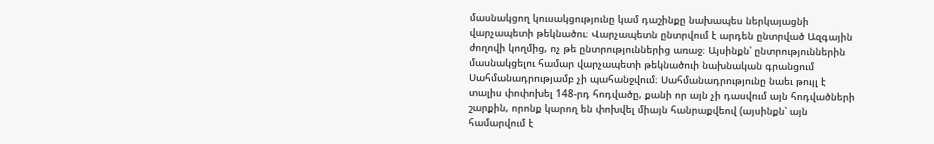մասնակցող կուսակցությունը կամ դաշինքը նախապես ներկայացնի վարչապետի թեկնածու։ Վարչապետն ընտրվում է արդեն ընտրված Ազգային ժողովի կողմից, ոչ թե ընտրություններից առաջ։ Այսինքն՝ ընտրություններին մասնակցելու համար վարչապետի թեկնածուի նախնական գրանցում Սահմանադրությամբ չի պահանջվում։ Սահմանադրությունը նաեւ թույլ է տալիս փոփոխել 148-րդ հոդվածը, քանի որ այն չի դասվում այն հոդվածների շարքին, որոնք կարող են փոխվել միայն հանրաքվեով (այսինքն՝ այն համարվում է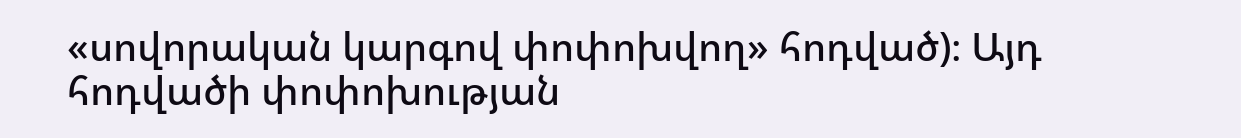«սովորական կարգով փոփոխվող» հոդված)։ Այդ հոդվածի փոփոխության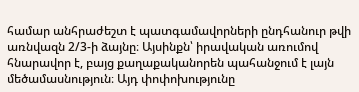համար անհրաժեշտ է պատգամավորների ընդհանուր թվի առնվազն 2/3-ի ձայնը։ Այսինքն՝ իրավական առումով հնարավոր է, բայց քաղաքականորեն պահանջում է լայն մեծամասնություն։ Այդ փոփոխությունը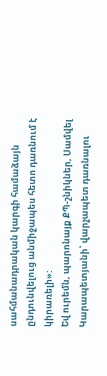սահմանադրական կարգի համաձայն ընդունվելուց անմիջապես հետո դառնում է կիրառելի»:
Եվ ուրեմն, պարոնայք ՔՊ-շնիկներ, Սամվել Կարապետյանի՝ վարչապետ դառնալու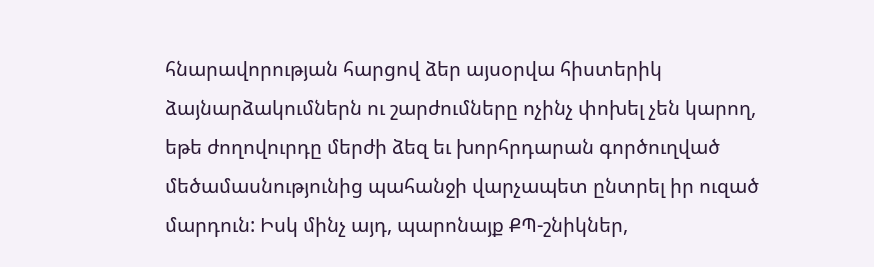հնարավորության հարցով ձեր այսօրվա հիստերիկ ձայնարձակումներն ու շարժումները ոչինչ փոխել չեն կարող, եթե ժողովուրդը մերժի ձեզ եւ խորհրդարան գործուղված մեծամասնությունից պահանջի վարչապետ ընտրել իր ուզած մարդուն: Իսկ մինչ այդ, պարոնայք ՔՊ-շնիկներ,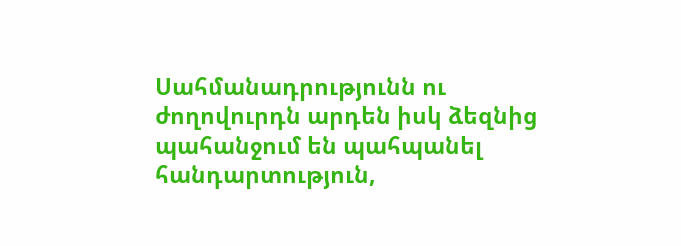Սահմանադրությունն ու ժողովուրդն արդեն իսկ ձեզնից պահանջում են պահպանել հանդարտություն,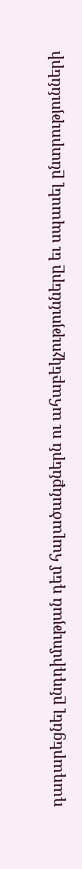դադարեցնել ընդդիմության դեմ հալածանքներն ու ահաբեկչությունները եւ սպասել ընտրությունների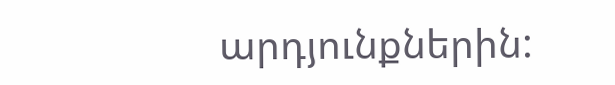արդյունքներին: